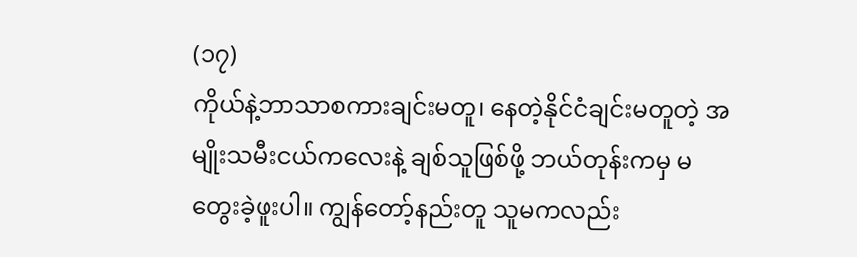(၁၇)
ကိုယ်နဲ့ဘာသာစကားချင်းမတူ၊ နေတဲ့နိုင်ငံချင်းမတူတဲ့ အမျိုးသမီးငယ်ကလေးနဲ့ ချစ်သူဖြစ်ဖို့ ဘယ်တုန်းကမှ မတွေးခဲ့ဖူးပါ။ ကျွန်တော့်နည်းတူ သူမကလည်း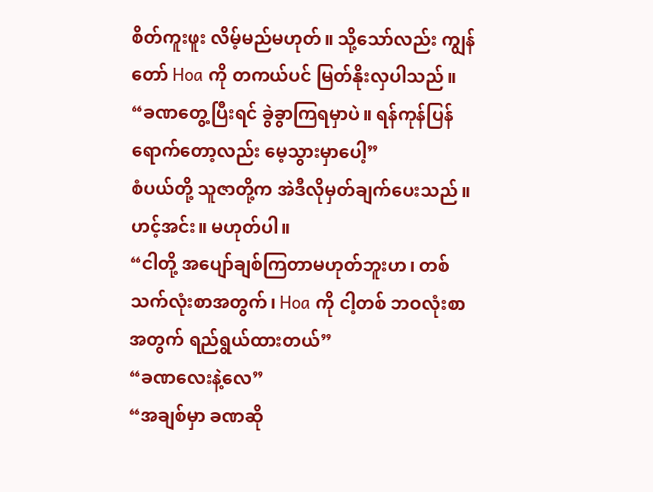စိတ်ကူးဖူး လိမ့်မည်မဟုတ်။ သို့သော်လည်း ကျွန်တော် Hoa ကို တကယ်ပင် မြတ်နိုးလှပါသည်။
“ခဏတွေ့ပြီးရင် ခွဲခွာကြရမှာပဲ။ ရန်ကုန်ပြန်ရောက်တော့လည်း မေ့သွားမှာပေါ့”
စံပယ်တို့ သူဇာတို့က အဲဒီလိုမှတ်ချက်ပေးသည်။ ဟင့်အင်း။ မဟုတ်ပါ။
“ငါတို့ အပျော်ချစ်ကြတာမဟုတ်ဘူးဟ၊ တစ်သက်လုံးစာအတွက်၊ Hoa ကို ငါ့တစ် ဘဝလုံးစာအတွက် ရည်ရွယ်ထားတယ်”
“ခဏလေးနဲ့လေ”
“အချစ်မှာ ခဏဆို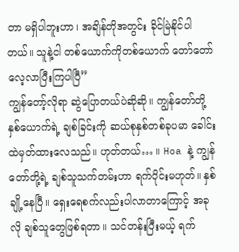တာ မရှိပါဘူးဟာ၊ အချိန်တိုအတွင်း ခိုင်မြဲနိုင်ပါတယ်။ သူနဲ့ငါ တစ်ယောက်ကိုတစ်ယောက် တော်တော်လေ့လာပြီးကြပါပြီ”
ကျွန်တော့်လိုရာ ဆွဲပြောတယ်ပဲဆိုဆို။ ကျွန်တော်တို့နှစ်ယောက်ရဲ့ ချစ်ခြင်းကို ဆယ်စုနှစ်တစ်ခုပမာ ခေါင်းထဲမှတ်ထားလေသည်။ ဟုတ်တယ်… ။ Hoa နဲ့ ကျွန်တော်တို့ရဲ့ ချစ်သူသက်တမ်းဟာ ရက်ပိုင်းမဟုတ်။ နှစ်ချို့နေပြီ။ ရှေးရေစက်လည်းပါလာတာကြောင့် အခုလို ချစ်သူတွေဖြစ်ရတာ။ သင်တန်းပြီးမယ့် ရက်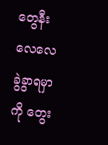တွေနီးလေလေ ခွဲခွာရမှာကို တွေး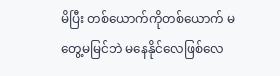မိပြီး တစ်ယောက်ကိုတစ်ယောက် မတွေ့မမြင်ဘဲ မနေနိုင်လေဖြစ်လေ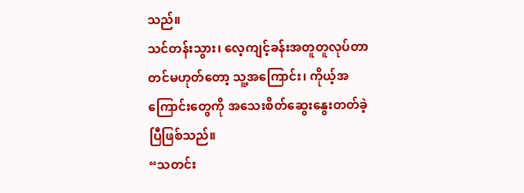သည်။
သင်တန်းသွား၊ လေ့ကျင့်ခန်းအတူတူလုပ်တာတင်မဟုတ်တော့ သူ့အကြောင်း၊ ကိုယ့်အကြောင်းတွေကို အသေးစိတ်ဆွေးနွေးတတ်ခဲ့ပြီဖြစ်သည်။
“သတင်း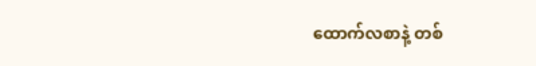ထောက်လစာနဲ့ တစ်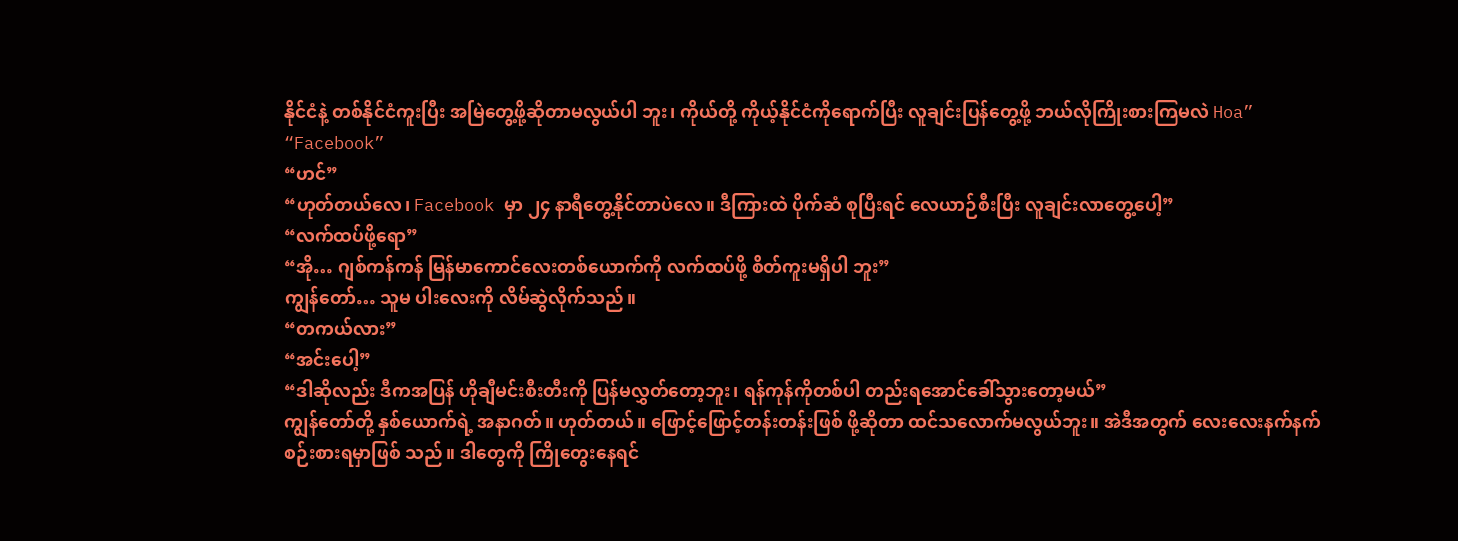နိုင်ငံနဲ့ တစ်နိုင်ငံကူးပြီး အမြဲတွေ့ဖို့ဆိုတာမလွယ်ပါ ဘူး၊ ကိုယ်တို့ ကိုယ့်နိုင်ငံကိုရောက်ပြီး လူချင်းပြန်တွေ့ဖို့ ဘယ်လိုကြိုးစားကြမလဲ Hoa”
“Facebook”
“ဟင်”
“ဟုတ်တယ်လေ၊ Facebook မှာ ၂၄ နာရီတွေ့နိုင်တာပဲလေ။ ဒီကြားထဲ ပိုက်ဆံ စုပြီးရင် လေယာဉ်စီးပြီး လူချင်းလာတွေ့ပေါ့”
“လက်ထပ်ဖို့ရော”
“အို… ဂျစ်ကန်ကန် မြန်မာကောင်လေးတစ်ယောက်ကို လက်ထပ်ဖို့ စိတ်ကူးမရှိပါ ဘူး”
ကျွန်တော်… သူမ ပါးလေးကို လိမ်ဆွဲလိုက်သည်။
“တကယ်လား”
“အင်းပေါ့”
“ဒါဆိုလည်း ဒီကအပြန် ဟိုချီမင်းစီးတီးကို ပြန်မလွှတ်တော့ဘူး၊ ရန်ကုန်ကိုတစ်ပါ တည်းရအောင်ခေါ်သွားတော့မယ်”
ကျွန်တော်တို့ နှစ်ယောက်ရဲ့ အနာဂတ်။ ဟုတ်တယ်။ ဖြောင့်ဖြောင့်တန်းတန်းဖြစ် ဖို့ဆိုတာ ထင်သလောက်မလွယ်ဘူး။ အဲဒီအတွက် လေးလေးနက်နက် စဉ်းစားရမှာဖြစ် သည်။ ဒါတွေကို ကြိုတွေးနေရင်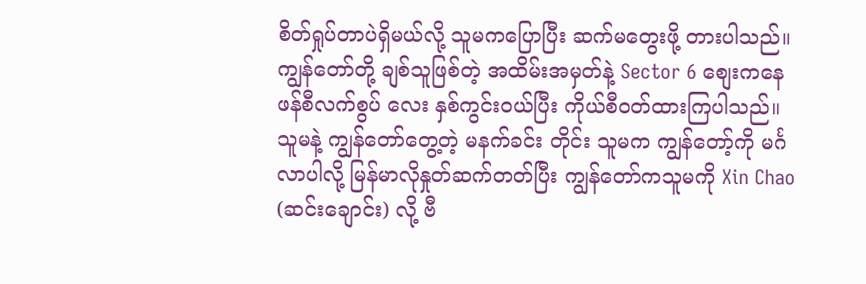စိတ်ရှုပ်တာပဲရှိမယ်လို့ သူမကပြောပြီး ဆက်မတွေးဖို့ တားပါသည်။
ကျွန်တော်တို့ ချစ်သူဖြစ်တဲ့ အထိမ်းအမှတ်နဲ့ Sector 6 စျေးကနေ ဖန်စီလက်စွပ် လေး နှစ်ကွင်းဝယ်ပြီး ကိုယ်စီဝတ်ထားကြပါသည်။ သူမနဲ့ ကျွန်တော်တွေ့တဲ့ မနက်ခင်း တိုင်း သူမက ကျွန်တော့်ကို မင်္ဂလာပါလို့ မြန်မာလိုနှုတ်ဆက်တတ်ပြီး ကျွန်တော်ကသူမကို Xin Chao (ဆင်းချောင်း) လို့ ဗီ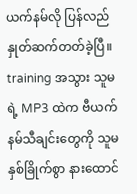ယက်နမ်လို ပြန်လည်နှုတ်ဆက်တတ်ခဲ့ပြီ။ training အသွား သူမရဲ့ MP3 ထဲက ဗီယက်နမ်သီချင်းတွေကို သူမနှစ်ခြိုက်စွာ နားထောင်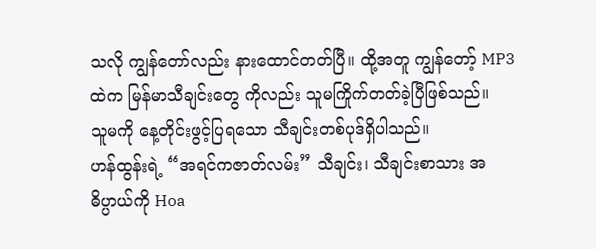သလို ကျွန်တော်လည်း နားထောင်တတ်ပြီ။ ထို့အတူ ကျွန်တော့် MP3 ထဲက မြန်မာသီချင်းတွေ ကိုလည်း သူမကြိုက်တတ်ခဲ့ပြီဖြစ်သည်။
သူမကို နေ့တိုင်းဖွင့်ပြရသော သီချင်းတစ်ပုဒ်ရှိပါသည်။
ဟန်ထွန်းရဲ့ “အရင်ကဇာတ်လမ်း” သီချင်း၊ သီချင်းစာသား အဓိပ္ပာယ်ကို Hoa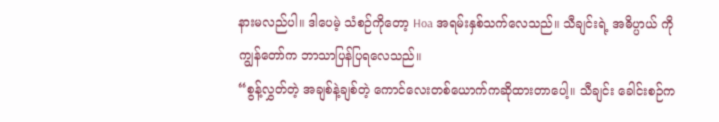နားမလည်ပါ။ ဒါပေမဲ့ သံစဉ်ကိုတော့ Hoa အရမ်းနှစ်သက်လေသည်။ သီချင်းရဲ့ အဓိပ္ပာယ် ကို ကျွန်တော်က ဘာသာပြန်ပြရလေသည်။
“စွန့်လွှတ်တဲ့ အချစ်နဲ့ချစ်တဲ့ ကောင်လေးတစ်ယောက်ကဆိုထားတာပေါ့။ သီချင်း ခေါင်းစဉ်က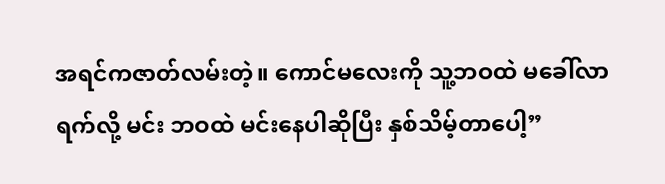အရင်ကဇာတ်လမ်းတဲ့။ ကောင်မလေးကို သူ့ဘဝထဲ မခေါ်လာရက်လို့ မင်း ဘဝထဲ မင်းနေပါဆိုပြီး နှစ်သိမ့်တာပေါ့”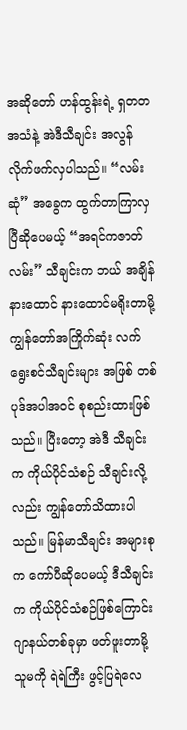အဆိုတော် ဟန်ထွန်းရဲ့ ရှတတအသံနဲ့ အဲဒီသီချင်း အလွန်လိုက်ဖက်လှပါသည်။ “လမ်းဆုံ” အခွေက ထွက်တာကြာလှပြီဆိုပေမယ့် “အရင်ကဇာတ်လမ်း” သီချင်းက ဘယ် အချိန်နားထောင် နားထောင်မရိုးတာမို့ ကျွန်တော်အကြိုက်ဆုံး လက်ရွေးစင်သီချင်းများ အဖြစ် တစ်ပုဒ်အပါအဝင် စုစည်းထားဖြစ်သည်။ ပြီးတော့ အဲဒီ သီချင်းက ကိုယ်ပိုင်သံစဉ် သီချင်းလို့လည်း ကျွန်တော်သိထားပါသည်။ မြန်မာသီချင်း အများစုက ကော်ပီဆိုပေမယ့် ဒီသီချင်းက ကိုယ်ပိုင်သံစဉ်ဖြစ်ကြောင်း ဂျာနယ်တစ်ခုမှာ ဖတ်ဖူးတာမို့ သူမကို ရဲရဲကြီး ဖွင့်ပြရဲလေ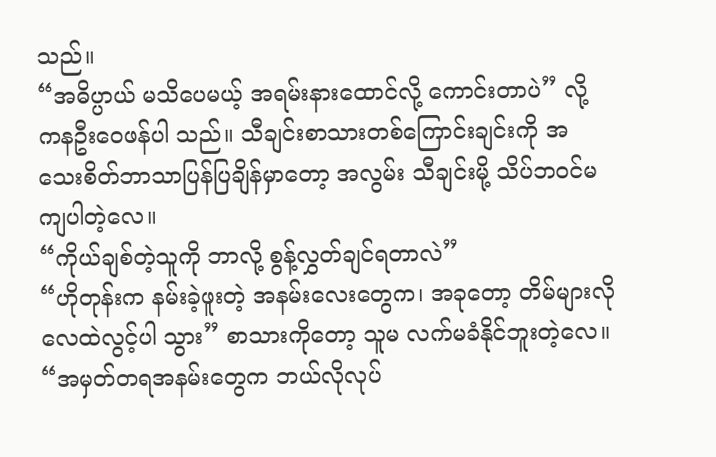သည်။
“အဓိပ္ပာယ် မသိပေမယ့် အရမ်းနားထောင်လို့ ကောင်းတာပဲ” လို့ ကနဦးဝေဖန်ပါ သည်။ သီချင်းစာသားတစ်ကြောင်းချင်းကို အသေးစိတ်ဘာသာပြန်ပြချိန်မှာတော့ အလွမ်း သီချင်းမို့ သိပ်ဘဝင်မကျပါတဲ့လေ။
“ကိုယ်ချစ်တဲ့သူကို ဘာလို့ စွန့်လွှတ်ချင်ရတာလဲ”
“ဟိုတုန်းက နမ်းခဲ့ဖူးတဲ့ အနမ်းလေးတွေက၊ အခုတော့ တိမ်များလို လေထဲလွင့်ပါ သွား” စာသားကိုတော့ သူမ လက်မခံနိုင်ဘူးတဲ့လေ။
“အမှတ်တရအနမ်းတွေက ဘယ်လိုလုပ်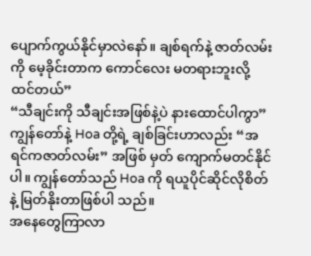ပျောက်ကွယ်နိုင်မှာလဲနော်။ ချစ်ရက်နဲ့ ဇာတ်လမ်းကို မေ့ခိုင်းတာက ကောင်လေး မတရားဘူးလို့ ထင်တယ်”
“သီချင်းကို သီချင်းအဖြစ်နဲ့ပဲ နားထောင်ပါကွာ”
ကျွန်တော်နဲ့ Hoa တို့ရဲ့ ချစ်ခြင်းဟာလည်း “အရင်ကဇာတ်လမ်း” အဖြစ် မှတ် ကျောက်မတင်နိုင်ပါ။ ကျွန်တော်သည် Hoa ကို ရယူပိုင်ဆိုင်လိုစိတ်နဲ့ မြတ်နိုးတာဖြစ်ပါ သည်။
အနေတွေကြာလာ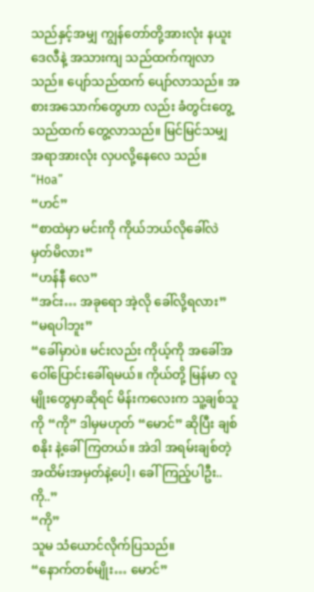သည်နှင့်အမျှ ကျွန်တော်တို့အားလုံး နယူးဒေလီနဲ့ အသားကျ သည်ထက်ကျလာသည်။ ပျော်သည်ထက် ပျော်လာသည်။ အစားအသောက်တွေဟာ လည်း ခံတွင်းတွေ့သည်ထက် တွေ့လာသည်။ မြင်မြင်သမျှ အရာအားလုံး လှပလို့နေလေ သည်။
“Hoa”
“ဟင်”
“စာထဲမှာ မင်းကို ကိုယ်ဘယ်လိုခေါ်လဲ မှတ်မိလား”
“ဟန်နီ လေ”
“အင်း… အခုရော အဲ့လို ခေါ်လို့ရလား”
“မရပါဘူး”
“ခေါ်မှာပဲ။ မင်းလည်း ကိုယ့်ကို အခေါ်အဝေါ်ပြောင်းခေါ်ရမယ်။ ကိုယ်တို့ မြန်မာ လူမျိုးတွေမှာဆိုရင် မိန်းကလေးက သူ့ချစ်သူကို “ကို” ဒါမှမဟုတ် “မောင်” ဆိုပြီး ချစ်စနိုး နဲ့ခေါ်ကြတယ်။ အဲဒါ အရမ်းချစ်တဲ့ အထိမ်းအမှတ်နဲ့ပေါ့၊ ခေါ်ကြည့်ပါဦး.. ကို..”
“ကို”
သူမ သံယောင်လိုက်ပြသည်။
“နောက်တစ်မျိုး… မောင်”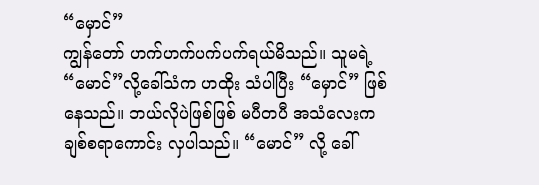“မှောင်”
ကျွန်တော် ဟက်ဟက်ပက်ပက်ရယ်မိသည်။ သူမရဲ့ “မောင်”လို့ခေါ်သံက ဟထိုး သံပါပြီး “မှောင်” ဖြစ်နေသည်။ ဘယ်လိုပဲဖြစ်ဖြစ် မပီတပီ အသံလေးက ချစ်စရာကောင်း လှပါသည်။ “မောင်” လို့ ခေါ်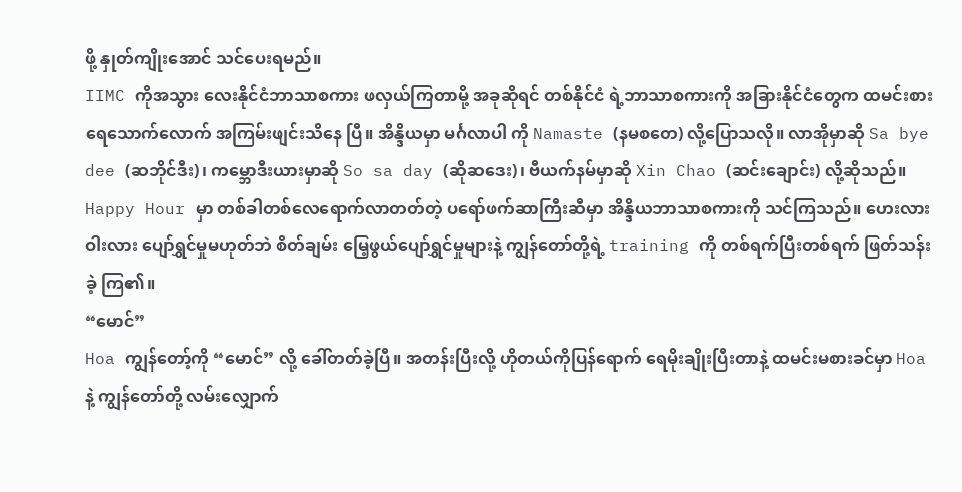ဖို့ နှုတ်ကျိုးအောင် သင်ပေးရမည်။
IIMC ကိုအသွား လေးနိုင်ငံဘာသာစကား ဖလှယ်ကြတာမို့ အခုဆိုရင် တစ်နိုင်ငံ ရဲ့ဘာသာစကားကို အခြားနိုင်ငံတွေက ထမင်းစားရေသောက်လောက် အကြမ်းဖျင်းသိနေ ပြီ။ အိန္ဒိယမှာ မင်္ဂလာပါ ကို Namaste (နမစတေ) လို့ပြောသလို။ လာအိုမှာဆို Sa bye dee (ဆဘိုင်ဒီး)၊ ကမ္ဘောဒီးယားမှာဆို So sa day (ဆိုဆဒေး)၊ ဗီယက်နမ်မှာဆို Xin Chao (ဆင်းချောင်း) လို့ဆိုသည်။
Happy Hour မှာ တစ်ခါတစ်လေရောက်လာတတ်တဲ့ ပရော်ဖက်ဆာကြီးဆီမှာ အိန္ဒိယဘာသာစကားကို သင်ကြသည်။ ဟေးလားဝါးလား ပျော်ရွှင်မှုမဟုတ်ဘဲ စိတ်ချမ်း မြေ့ဖွယ်ပျော်ရွှင်မှုများနဲ့ ကျွန်တော်တို့ရဲ့ training ကို တစ်ရက်ပြီးတစ်ရက် ဖြတ်သန်းခဲ့ ကြ၏။
“မောင်”
Hoa ကျွန်တော့်ကို “မောင်” လို့ ခေါ်တတ်ခဲ့ပြီ။ အတန်းပြီးလို့ ဟိုတယ်ကိုပြန်ရောက် ရေမိုးချိုးပြီးတာနဲ့ ထမင်းမစားခင်မှာ Hoa နဲ့ ကျွန်တော်တို့ လမ်းလျှောက်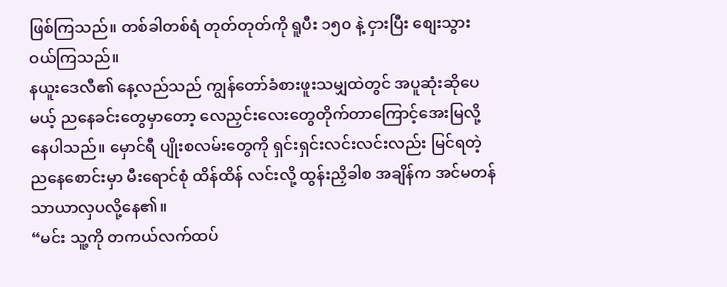ဖြစ်ကြသည်။ တစ်ခါတစ်ရံ တုတ်တုတ်ကို ရူပီး ၁၅၀ နဲ့ ငှားပြီး စျေးသွားဝယ်ကြသည်။
နယူးဒေလီ၏ နေ့လည်သည် ကျွန်တော်ခံစားဖူးသမျှထဲတွင် အပူဆုံးဆိုပေမယ့် ညနေခင်းတွေမှာတော့ လေညှင်းလေးတွေတိုက်တာကြောင့်အေးမြလို့နေပါသည်။ မှောင်ရီ ပျိုးစလမ်းတွေကို ရှင်းရှင်းလင်းလင်းလည်း မြင်ရတဲ့ ညနေစောင်းမှာ မီးရောင်စုံ ထိန်ထိန် လင်းလို့ ထွန်းညှိခါစ အချိန်က အင်မတန်သာယာလှပလို့နေ၏။
“မင်း သူ့ကို တကယ်လက်ထပ်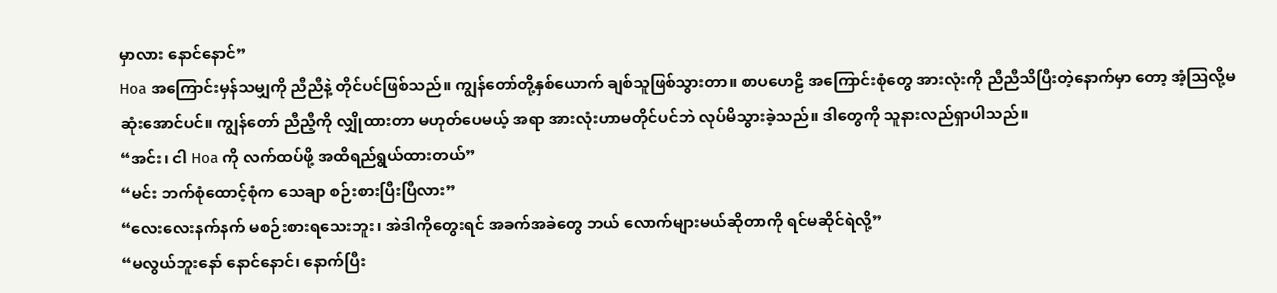မှာလား နောင်နောင်”
Hoa အကြောင်းမှန်သမျှကို ညီညီနဲ့ တိုင်ပင်ဖြစ်သည်။ ကျွန်တော်တို့နှစ်ယောက် ချစ်သူဖြစ်သွားတာ။ စာပဟေဠိ အကြောင်းစုံတွေ အားလုံးကို ညီညီသိပြီးတဲ့နောက်မှာ တော့ အံ့သြလို့မဆုံးအောင်ပင်။ ကျွန်တော် ညီညီ့ကို လျှိုထားတာ မဟုတ်ပေမယ့် အရာ အားလုံးဟာမတိုင်ပင်ဘဲ လုပ်မိသွားခဲ့သည်။ ဒါတွေကို သူနားလည်ရှာပါသည်။
“အင်း၊ ငါ Hoa ကို လက်ထပ်ဖို့ အထိရည်ရွယ်ထားတယ်”
“မင်း ဘက်စုံထောင့်စုံက သေချာ စဉ်းစားပြီးပြီလား”
“လေးလေးနက်နက် မစဉ်းစားရသေးဘူး၊ အဲဒါကိုတွေးရင် အခက်အခဲတွေ ဘယ် လောက်များမယ်ဆိုတာကို ရင်မဆိုင်ရဲလို့”
“မလွယ်ဘူးနော် နောင်နောင်၊ နောက်ပြီး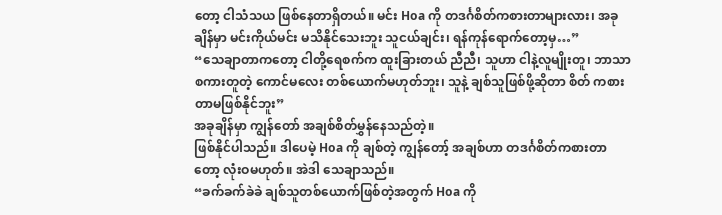တော့ ငါသံသယ ဖြစ်နေတာရှိတယ်။ မင်း Hoa ကို တဒင်္ဂစိတ်ကစားတာများလား၊ အခုချိန်မှာ မင်းကိုယ်မင်း မသိနိုင်သေးဘူး သူငယ်ချင်း၊ ရန်ကုန်ရောက်တော့မှ…”
“သေချာတာကတော့ ငါတို့ရေစက်က ထူးခြားတယ် ညီညီ၊ သူဟာ ငါနဲ့လူမျိုးတူ၊ ဘာသာ စကားတူတဲ့ ကောင်မလေး တစ်ယောက်မဟုတ်ဘူး၊ သူနဲ့ ချစ်သူဖြစ်ဖို့ဆိုတာ စိတ် ကစားတာမဖြစ်နိုင်ဘူး”
အခုချိန်မှာ ကျွန်တော် အချစ်စိတ်မွှန်နေသည်တဲ့။
ဖြစ်နိုင်ပါသည်။ ဒါပေမဲ့ Hoa ကို ချစ်တဲ့ ကျွန်တော့် အချစ်ဟာ တဒင်္ဂစိတ်ကစားတာတော့ လုံးဝမဟုတ်။ အဲဒါ သေချာသည်။
“ခက်ခက်ခဲခဲ ချစ်သူတစ်ယောက်ဖြစ်တဲ့အတွက် Hoa ကို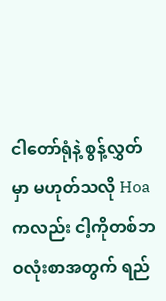ငါတော်ရုံနဲ့ စွန့်လွှတ်မှာ မဟုတ်သလို Hoa ကလည်း ငါ့ကိုတစ်ဘဝလုံးစာအတွက် ရည်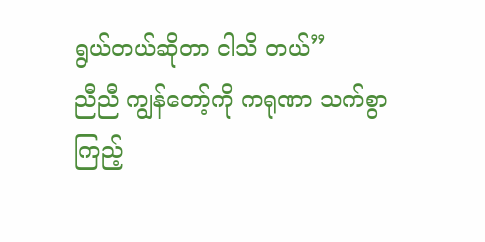ရွယ်တယ်ဆိုတာ ငါသိ တယ်”
ညီညီ ကျွန်တော့်ကို ကရုဏာ သက်စွာကြည့်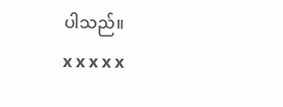ပါသည်။
x x x x x